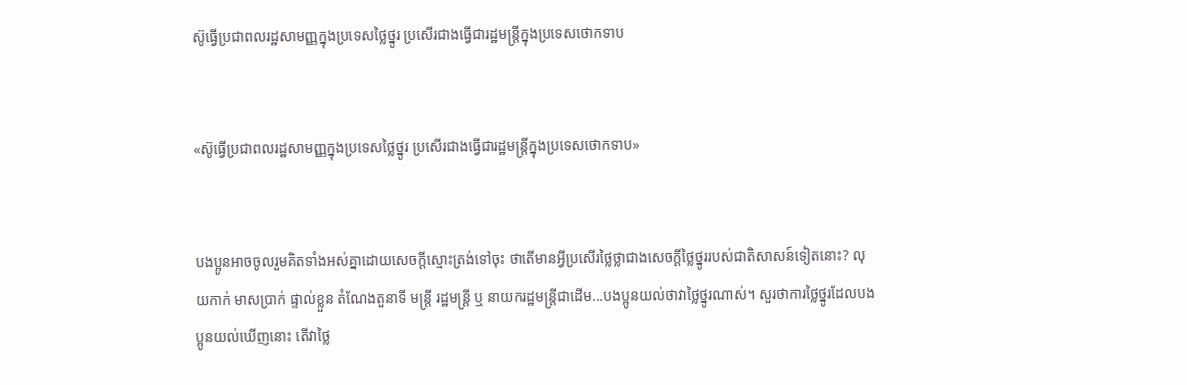ស៊ូធ្វើប្រជាពលរដ្ឋសាមញ្ញក្នុងប្រទេសថ្លៃថ្នូរ ប្រសើរជាងធ្វើជារដ្ឋមន្រ្តីក្នុងប្រទេសថោកទាប


«ស៊ូធ្វើប្រជាពលរដ្ឋសាមញ្ញក្នុងប្រទេសថ្លៃថ្នូរ ប្រសើរជាងធ្វើជារដ្ឋមន្រ្តីក្នុងប្រទេសថោកទាប»


បងប្អូនអាចចូលរួមគិតទាំងអស់គ្នាដោយសេចក្តីស្មោះត្រង់ទៅចុះ ថាតើមានអ្វីប្រសើរថ្លៃថ្លាជាងសេចក្តីថ្លៃថ្នូររបស់ជាតិសាសន៍ទៀតនោះ? លុយកាក់ មាសប្រាក់ ផ្ទាល់ខ្លួន តំណែងតួនាទី មន្រ្តី រដ្ឋមន្ត្រី ឬ នាយករដ្ឋមន្ត្រីជាដើម...បងប្អូនយល់ថាវាថ្លៃថ្នូរណាស់។ សួរថាការថ្លៃថ្នូរដែលបងប្អូនយល់ឃើញនោះ តើវាថ្លៃ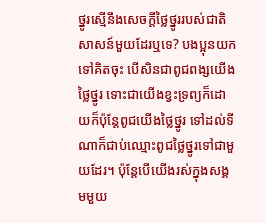ថ្នូរស្មើនឹងសេចក្តីថ្លៃថ្នូររបស់ជាតិសាសន៍មួយដែរឬទេ? បងប្អុនយកទៅគិតចុះ បើសិនជាពូជពង្សយើងថ្លៃថ្នូរ ទោះជាយើងខ្វះទ្រព្យក៏ដោយក៏ប៉ុន្តែពូជយើងថ្លៃថ្នូរ ទៅដល់ទីណាក៏ជាប់ឈ្មោះពូជថ្លៃថ្នូរទៅជាមួយដែរ។ ប៉ុន្តែបើយើងរស់ក្នុងសង្គមមួយ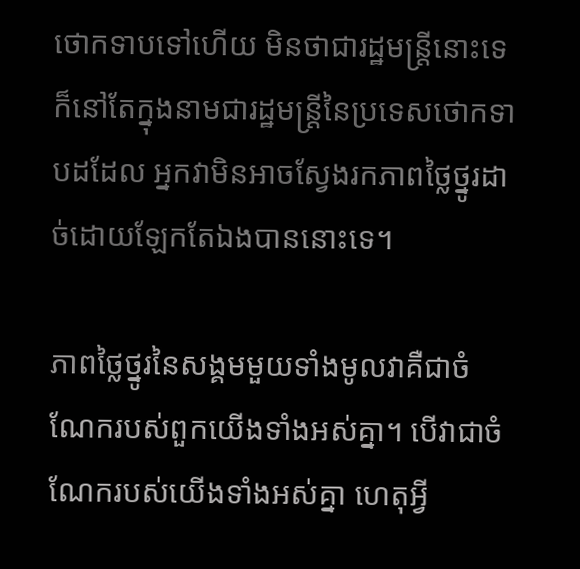ថោកទាបទៅហើយ មិនថាជារដ្ឋមន្ត្រីនោះទេ ក៏នៅតែក្នុងនាមជារដ្ឋមន្ត្រីនៃប្រទេសថោកទាបដដែល អ្នកវាមិនអាចស្វែងរកភាពថ្លៃថ្នូរដាច់ដោយឡែកតែឯងបាននោះទេ។

ភាពថ្លៃថ្នូរនៃសង្គមមួយទាំងមូលវាគឺជាចំណែករបស់ពួកយើងទាំងអស់គ្នា។ បើវាជាចំណែករបស់យើងទាំងអស់គ្នា ហេតុអ្វី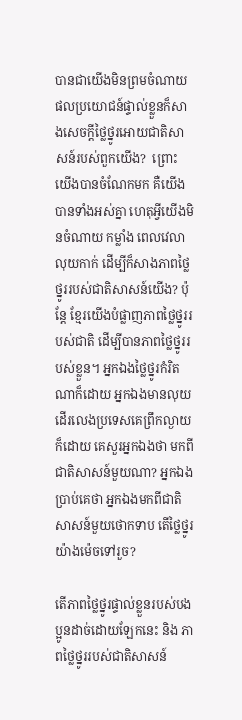បានជាយើងមិនព្រមចំណាយផលប្រយោជន៍ផ្ទាល់ខ្លួនក៏សាងសេចក្តីថ្លៃថ្នូរអោយជាតិសាសន៍របស់ពួកយើង?  ព្រោះយើងបានចំណែកមក គឺយើងបានទាំងអស់គ្នា ហេតុអ្វីយើងមិនចំណាយ កម្លាំង ពេលវេលា លុយកាក់ ដើម្បីក៏សាងភាពថ្លៃថ្នូររបស់ជាតិសាសន៍យើង? ប៉ុន្តែ ខ្មែរយើងបំផ្លាញភាពថ្លៃថ្នូររបស់ជាតិ ដើម្បីបានភាពថ្លៃថ្នូររបស់ខ្លួន។ អ្នកឯងថ្លៃថ្នូរកំរិតណាក៏ដោយ អ្នកឯងមានលុយដើរលេងប្រទេសគេព្រឹកល្ងាយក៏ដោយ គេសួរអ្នកឯងថា មកពីជាតិសាសន៍មួយណា? អ្នកឯងប្រាប់គេថា អ្នកឯងមកពីជាតិសាសន៍មួយថោកទាប តើថ្លៃថ្នូរយ៉ាងម៉េចទៅរួច?

តើភាពថ្លៃថ្នូរផ្ទាល់ខ្លួនរបស់បងប្អូនដាច់ដោយឡែកនេះ និង ភាពថ្លៃថ្នូររបស់ជាតិសាសន៍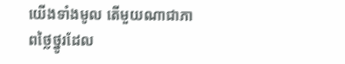យើងទាំងមូល តើមួយណាជាភាពថ្លៃថ្នូរដែល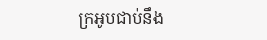ក្រអូបជាប់នឹង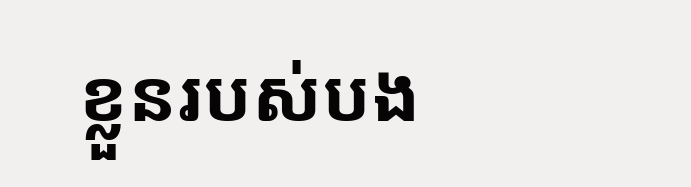ខ្លួនរបស់បង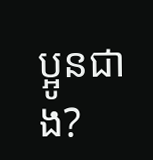ប្អូនជាង?